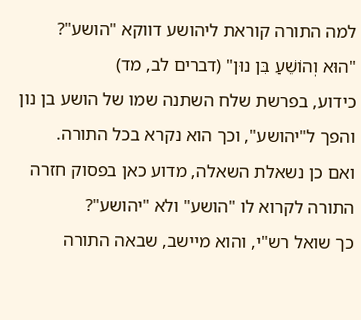למה התורה קוראת ליהושע דווקא "הושע"?
"הוּא וְהוֹשֵׁעַ בִּן נוּן" (דברים לב, מד)
כידוע, בפרשת שלח השתנה שמו של הושע בן נון והפך ל"יהושע", וכך הוא נקרא בכל התורה.
ואם כן נשאלת השאלה, מדוע כאן בפסוק חזרה התורה לקרוא לו "הושע" ולא "יהושע"?
כך שואל רש"י, והוא מיישב, שבאה התורה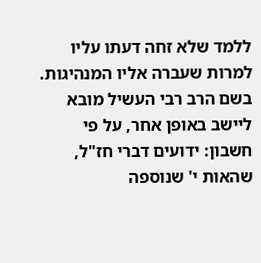ללמד שלא זחה דעתו עליו למרות שעברה אליו המנהיגות.
בשם הרב רבי העשיל מובא ליישב באופן אחר, על פי חשבון: ידועים דברי חז"ל, שהאות י' שנוספה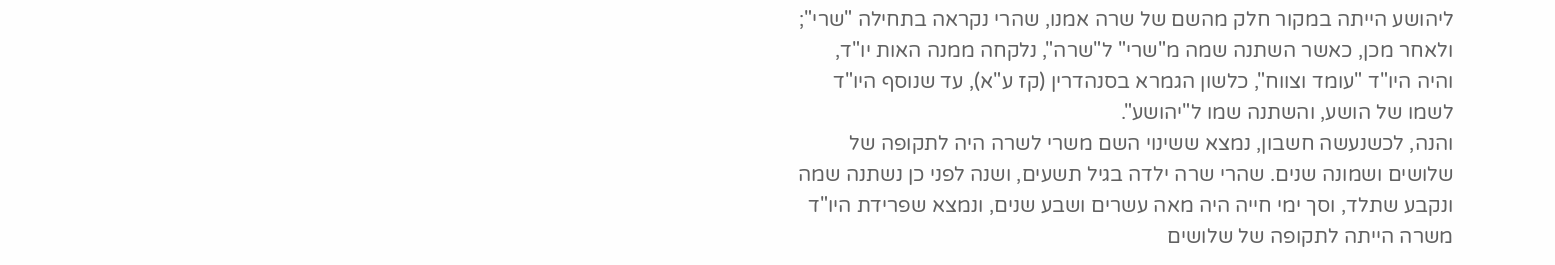ליהושע הייתה במקור חלק מהשם של שרה אמנו, שהרי נקראה בתחילה "שרי"; ולאחר מכן, כאשר השתנה שמה מ"שרי" ל"שרה", נלקחה ממנה האות יו"ד, והיה היו"ד "עומד וצווח", כלשון הגמרא בסנהדרין (קז ע"א), עד שנוסף היו"ד לשמו של הושע, והשתנה שמו ל"יהושע".
והנה, לכשנעשה חשבון, נמצא ששינוי השם משרי לשרה היה לתקופה של שלושים ושמונה שנים. שהרי שרה ילדה בגיל תשעים, ושנה לפני כן נשתנה שמה ונקבע שתלד, וסך ימי חייה היה מאה עשרים ושבע שנים, ונמצא שפרידת היו"ד משרה הייתה לתקופה של שלושים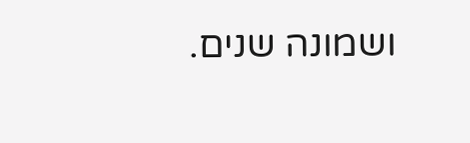ושמונה שנים.